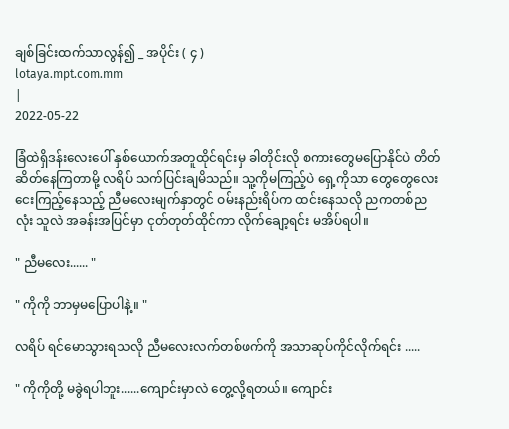ချစ်ခြင်းထက်သာလွန်၍ _ အပိုင်း ( ၄ )
lotaya.mpt.com.mm
|
2022-05-22

ခြံထဲရှိဒန်းလေးပေါ် နှစ်ယောက်အတူထိုင်ရင်းမှ ခါတိုင်းလို စကားတွေမပြောနိုင်ပဲ တိတ်ဆိတ်နေကြတာမို့ လရိပ် သက်ပြင်းချမိသည်။ သူ့ကိုမကြည့်ပဲ ရှေ့ကိုသာ တွေတွေလေးငေးကြည့်နေသည့် ညီမလေးမျက်နှာတွင် ဝမ်းနည်းရိပ်က ထင်းနေသလို ညကတစ်ညလုံး သူလဲ အခန်းအပြင်မှာ ငုတ်တုတ်ထိုင်ကာ လိုက်ချော့ရင်း မအိပ်ရပါ။

" ညီမလေး...... "

" ကိုကို ဘာမှမပြောပါနဲ့။ "

လရိပ် ရင်မောသွားရသလို ညီမလေးလက်တစ်ဖက်ကို အသာဆုပ်ကိုင်လိုက်ရင်း .....

" ကိုကိုတို့ မခွဲရပါဘူး......ကျောင်းမှာလဲ တွေ့လို့ရတယ်။ ကျောင်း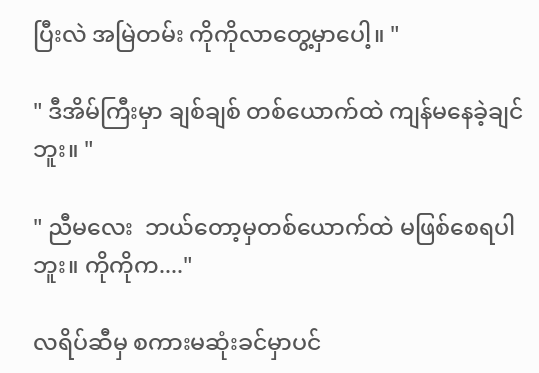ပြီးလဲ အမြဲတမ်း ကိုကိုလာတွေ့မှာပေါ့။ "

" ဒီအိမ်ကြီးမှာ ချစ်ချစ် တစ်ယောက်ထဲ ကျန်မနေခဲ့ချင်ဘူး။ "

" ညီမလေး  ဘယ်တော့မှတစ်ယောက်ထဲ မဖြစ်စေရပါဘူး။ ကိုကိုက...."

လရိပ်ဆီမှ စကားမဆုံးခင်မှာပင်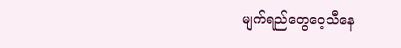မျက်ရည်တွေဝေ့သီနေ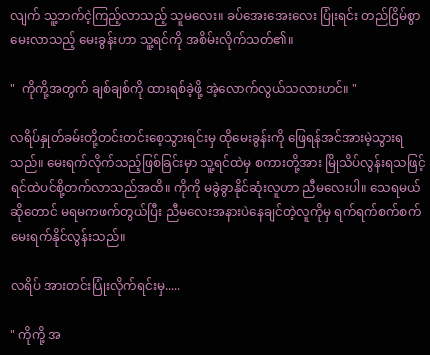လျက် သူ့ဘက်ငဲ့ကြည့်လာသည့် သူမလေး။ ခပ်အေးအေးလေး ပြုံးရင်း တည်ငြိမ်စွာ မေးလာသည့် မေးခွန်းဟာ သူ့ရင်ကို အစိမ်းလိုက်သတ်၏။

"  ကိုကို့အတွက် ချစ်ချစ်ကို ထားရစ်ခဲ့ဖို့ အဲ့လောက်လွယ်သလားဟင်။ "

လရိပ်နှုတ်ခမ်းတို့တင်းတင်းစေ့သွားရင်းမှ ထိုမေးခွန်းကို ဖြေရန်အင်အားမဲ့သွားရသည်။ မေးရက်လိုက်သည့်ဖြစ်ခြင်းမှာ သူ့ရင်ထဲမှ စကားတို့အား မြိုသိပ်လွန်းရသဖြင့် ရင်ထဲပင်စို့တက်လာသည်အထိ။ ကိုကို မခွဲခွာနိုင်ဆုံးလူဟာ ညီမလေးပါ။ သေရမယ်ဆိုတောင် မရမကဖက်တွယ်ပြီး ညီမလေးအနားပဲနေချင်တဲ့လူကိုမှ ရက်ရက်စက်စက် မေးရက်နိုင်လွန်းသည်။

လရိပ် အားတင်းပြုံးလိုက်ရင်းမှ.....

" ကိုကို့ အ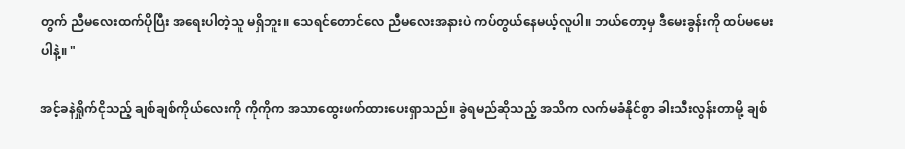တွက် ညီမလေးထက်ပိုပြီး အရေးပါတဲ့သူ မရှိဘူး။ သေရင်တောင်လေ ညီမလေးအနားပဲ ကပ်တွယ်နေမယ့်လူပါ။ ဘယ်တော့မှ ဒီမေးခွန်းကို ထပ်မမေးပါနဲ့။ "

အင့်ခနဲရှိုက်ငိုသည့် ချစ်ချစ်ကိုယ်လေးကို ကိုကိုက အသာထွေးဖက်ထားပေးရှာသည်။ ခွဲရမည်ဆိုသည့် အသိက လက်မခံနိုင်စွာ ခါးသီးလွန်းတာမို့ ချစ်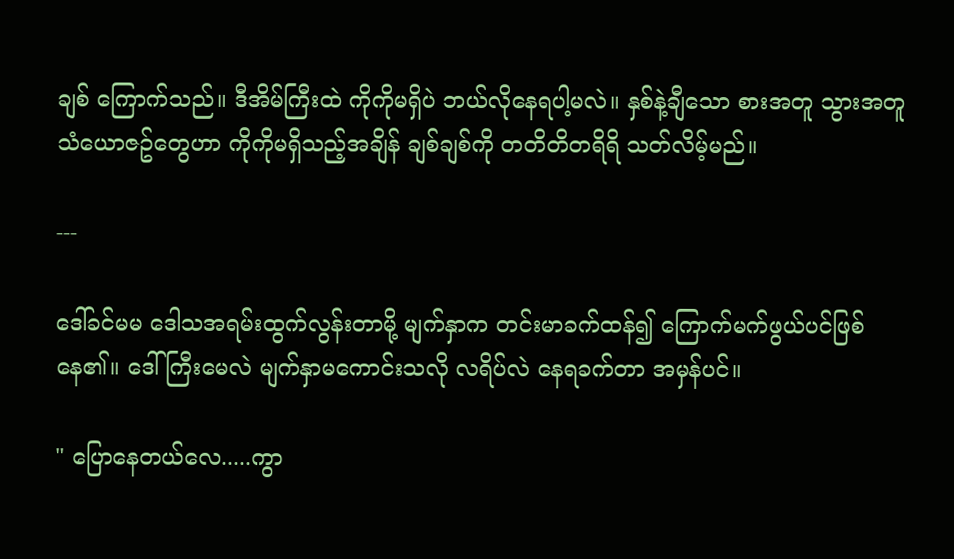ချစ် ကြောက်သည်။ ဒီအိမ်ကြီးထဲ ကိုကိုမရှိပဲ ဘယ်လိုနေရပါ့မလဲ။ နှစ်နဲ့ချီသော စားအတူ သွားအတူ သံယောဇဥ်တွေဟာ ကိုကိုမရှိသည့်အချိန် ချစ်ချစ်ကို တတိတိတရိရိ သတ်လိမ့်မည်။

---

ဒေါ်ခင်မမ ဒေါသအရမ်းထွက်လွန်းတာမို့ မျက်နှာက တင်းမာခက်ထန်၍ ကြောက်မက်ဖွယ်ပင်ဖြစ်နေ၏။ ဒေါ်ကြီးမေလဲ မျက်နှာမကောင်းသလို လရိပ်လဲ နေရခက်တာ အမှန်ပင်။

" ပြောနေတယ်လေ.....ကွာ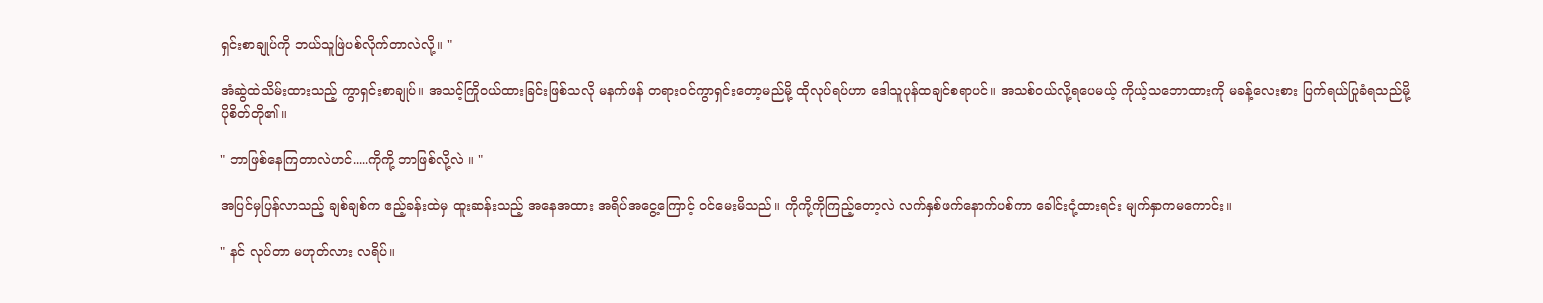ရှင်းစာချုပ်ကို ဘယ်သူဖြဲပစ်လိုက်တာလဲလို့။ "

အံဆွဲထဲသိမ်းထားသည့် ကွာရှင်းစာချုပ်။ အသင့်ကြိုဝယ်ထားခြင်းဖြစ်သလို မနက်ဖန် တရားဝင်ကွာရှင်းတော့မည်မို့ ထိုလုပ်ရပ်ဟာ ဒေါသူပုန်ထချင်စရာပင်။ အသစ်ဝယ်လို့ရပေမယ့် ကိုယ့်သဘောထားကို မခန့်လေးစား ပြက်ရယ်ပြုခံရသည်မို့ ပိုစိတ်တို၏။

" ဘာဖြစ်နေကြတာလဲဟင်.....ကိုကို့ ဘာဖြစ်လို့လဲ ။ "

အပြင်မှပြန်လာသည့် ချစ်ချစ်က ဧည့်ခန်းထဲမှ ထူးဆန်းသည့် အနေအထား အရိပ်အငွေ့ကြောင့် ဝင်မေးမိသည်။ ကိုကို့ကိုကြည့်တော့လဲ လက်နှစ်ဖက်နောက်ပစ်ကာ ခေါင်းငုံ့ထားရင်း မျက်နှာကမကောင်း။

" နင် လုပ်တာ မဟုတ်လား လရိပ်။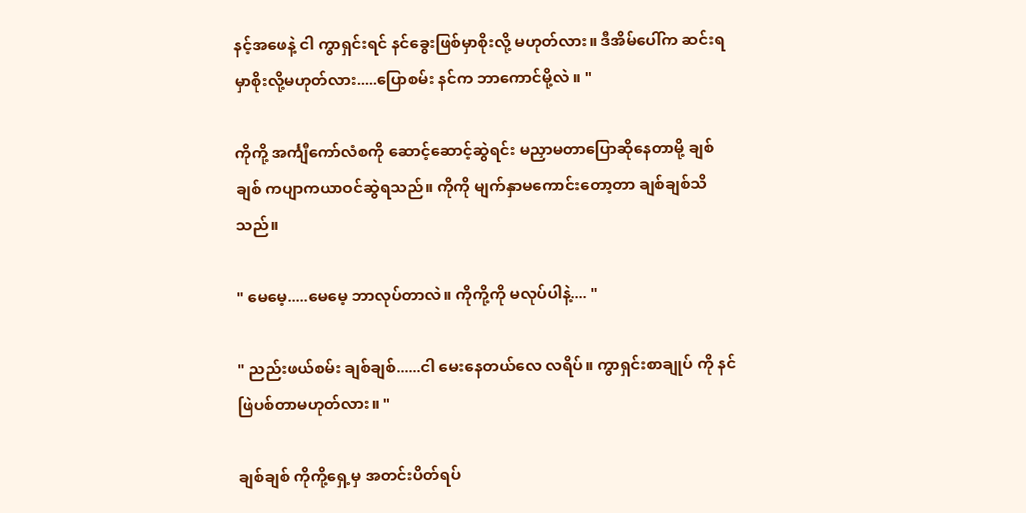နင့်အဖေနဲ့ ငါ ကွာရှင်းရင် နင်ခွေးဖြစ်မှာစိုးလို့ မဟုတ်လား။ ဒီအိမ်ပေါ်က ဆင်းရမှာစိုးလို့မဟုတ်လား.....ပြောစမ်း နင်က ဘာကောင်မို့လဲ ။ "

ကိုကို့ အင်္ကျီကော်လံစကို ဆောင့်ဆောင့်ဆွဲရင်း မညှာမတာပြောဆိုနေတာမို့ ချစ်ချစ် ကပျာကယာဝင်ဆွဲရသည်။ ကိုကို မျက်နှာမကောင်းတော့တာ ချစ်ချစ်သိသည်။

" မေမေ့.....မေမေ့ ဘာလုပ်တာလဲ။ ကိုကို့ကို မလုပ်ပါနဲ့.... "

" ညည်းဖယ်စမ်း ချစ်ချစ်......ငါ မေးနေတယ်လေ လရိပ်။ ကွာရှင်းစာချုပ် ကို နင်ဖြဲပစ်တာမဟုတ်လား။ "

ချစ်ချစ် ကိုကို့ရှေ့မှ အတင်းပိတ်ရပ်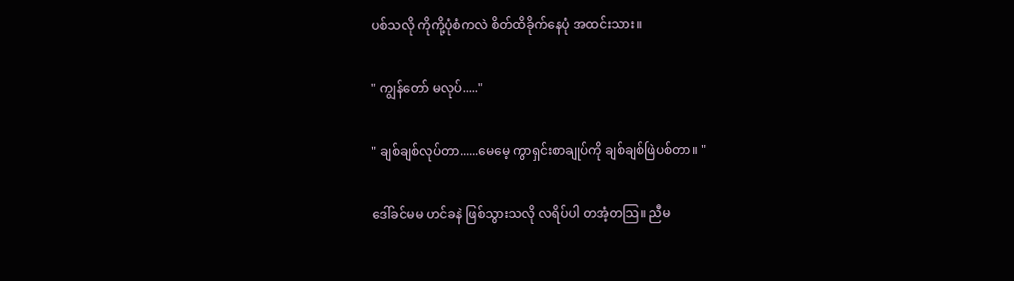ပစ်သလို ကိုကို့ပုံစံကလဲ စိတ်ထိခိုက်နေပုံ အထင်းသား။

" ကျွန်တော် မလုပ်....."

" ချစ်ချစ်လုပ်တာ......မေမေ့ ကွာရှင်းစာချုပ်ကို ချစ်ချစ်ဖြဲပစ်တာ။ "

ဒေါ်ခင်မမ ဟင်ခနဲ ဖြစ်သွားသလို လရိပ်ပါ တအံ့တသြ။ ညီမ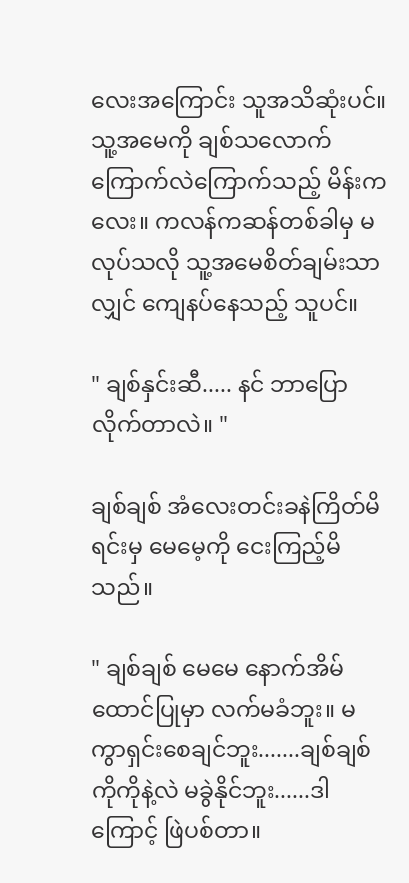လေးအကြောင်း သူအသိဆုံးပင်။ သူ့အမေကို ချစ်သလောက် ကြောက်လဲကြောက်သည့် မိန်းကလေး။ ကလန်ကဆန်တစ်ခါမှ မလုပ်သလို သူ့အမေစိတ်ချမ်းသာလျှင် ကျေနပ်နေသည့် သူပင်။

" ချစ်နှင်းဆီ..... နင် ဘာပြောလိုက်တာလဲ။ "

ချစ်ချစ် အံလေးတင်းခနဲကြိတ်မိရင်းမှ မေမေ့ကို ငေးကြည့်မိသည်။

" ချစ်ချစ် မေမေ နောက်အိမ်ထောင်ပြုမှာ လက်မခံဘူး။ မကွာရှင်းစေချင်ဘူး.......ချစ်ချစ် ကိုကိုနဲ့လဲ မခွဲနိုင်ဘူး......ဒါကြောင့် ဖြဲပစ်တာ။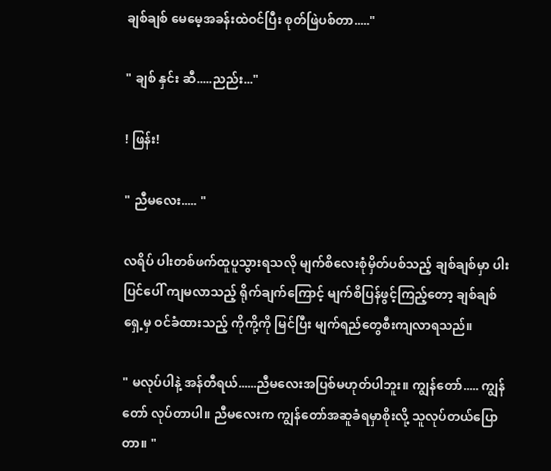ချစ်ချစ် မေမေ့အခန်းထဲဝင်ပြီး စုတ်ဖြဲပစ်တာ....."

" ချစ် နှင်း ဆီ.....ညည်း..."

! ဖြန်း!

" ညီမလေး..... "

လရိပ် ပါးတစ်ဖက်ထူပူသွားရသလို မျက်စိလေးစုံမှိတ်ပစ်သည့် ချစ်ချစ်မှာ ပါးပြင်ပေါ် ကျမလာသည့် ရိုက်ချက်ကြောင့် မျက်စိပြန်ဖွင့်ကြည့်တော့ ချစ်ချစ်ရှေ့မှ ဝင်ခံထားသည့် ကိုကို့ကို မြင်ပြီး မျက်ရည်တွေစီးကျလာရသည်။

" မလုပ်ပါနဲ့ အန်တီရယ်......ညီမလေးအပြစ်မဟုတ်ပါဘူး။ ကျွန်တော်..... ကျွန်တော် လုပ်တာပါ။ ညီမလေးက ကျွန်တော်အဆူခံရမှာစိုးလို့ သူလုပ်တယ်ပြောတာ။ "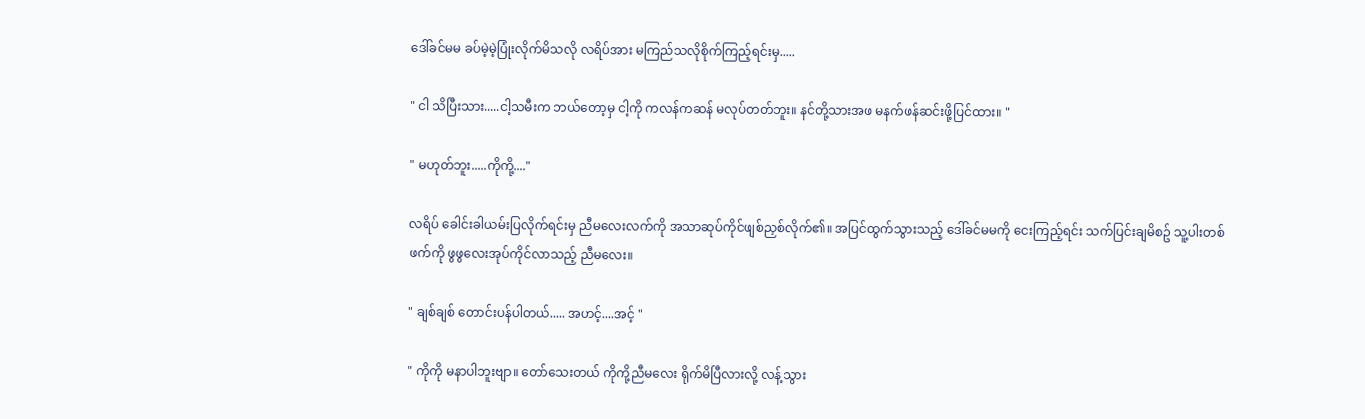ဒေါ်ခင်မမ ခပ်မဲ့မဲ့ပြုံးလိုက်မိသလို လရိပ်အား မကြည်သလိုစိုက်ကြည့်ရင်းမှ.....

" ငါ သိပြီးသား.....ငါ့သမီးက ဘယ်တော့မှ ငါ့ကို ကလန်ကဆန် မလုပ်တတ်ဘူး။ နင်တို့သားအဖ မနက်ဖန်ဆင်းဖို့ပြင်ထား။ "

" မဟုတ်ဘူး.....ကိုကို့...."

လရိပ် ခေါင်းခါယမ်းပြလိုက်ရင်းမှ ညီမလေးလက်ကို အသာဆုပ်ကိုင်ဖျစ်ညှစ်လိုက်၏။ အပြင်ထွက်သွားသည့် ဒေါ်ခင်မမကို ငေးကြည့်ရင်း သက်ပြင်းချမိစဥ် သူ့ပါးတစ်ဖက်ကို ဖွဖွလေးအုပ်ကိုင်လာသည့် ညီမလေး။

" ချစ်ချစ် တောင်းပန်ပါတယ်..... အဟင့်....အင့် "

" ကိုကို မနာပါဘူးဗျာ။ တော်သေးတယ် ကိုကို့ညီမလေး ရိုက်မိပြီလားလို့ လန့်သွား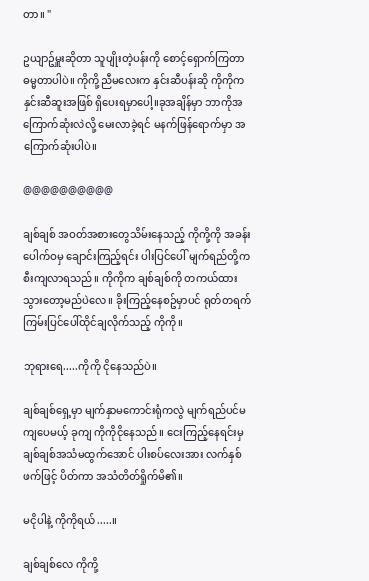တာ။ "

ဥယျာဥ်မှူးဆိုတာ သူပျိုးတဲ့ပန်းကို စောင့်ရှောက်ကြတာ ဓမ္မတာပါပဲ။ ကိုကို့ညီမလေးက နှင်းဆီပန်းဆို ကိုကိုက နှင်းဆီဆူးအဖြစ် ရှိပေးရမှာပေါ့။ခုအချိန်မှာ ဘာကိုအကြောက်ဆုံးလဲလို့ မေးလာခဲ့ရင် မနက်ဖြန်ရောက်မှာ အကြောက်ဆုံးပါပဲ။

@@@@@@@@@@

ချစ်ချစ် အဝတ်အစားတွေသိမ်းနေသည့် ကိုကို့ကို အခန်းပေါက်ဝမှ ချောင်းကြည့်ရင်း ပါးပြင်ပေါ် မျက်ရည်တို့က စီးကျလာရသည်။ ကိုကိုက ချစ်ချစ်ကို တကယ်ထားသွားတော့မည်ပဲလေ။ ခိုးကြည့်နေစဥ်မှာပင် ရုတ်တရက် ကြမ်းပြင်ပေါ်ထိုင်ချလိုက်သည့် ကိုကို။

ဘုရားရေ.....ကိုကို ငိုနေသည်ပဲ။

ချစ်ချစ်ရှေ့မှာ မျက်နှာမကောင်းရုံကလွဲ မျက်ရည်ပင်မကျပေမယ့် ခုကျ ကိုကိုငိုနေသည်။ ငေးကြည့်နေရင်းမှ ချစ်ချစ်အသံမထွက်အောင် ပါးစပ်လေးအား လက်နှစ်ဖက်ဖြင့် ပိတ်ကာ အသံတိတ်ရှိုက်မိ၏။

မငိုပါနဲ့ ကိုကိုရယ်.....။

ချစ်ချစ်လေ ကိုကို့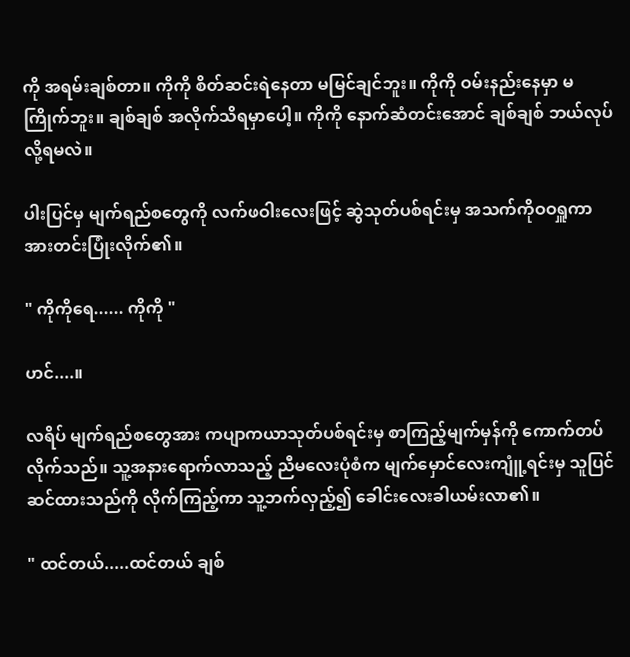ကို အရမ်းချစ်တာ။ ကိုကို စိတ်ဆင်းရဲနေတာ မမြင်ချင်ဘူး။ ကိုကို ဝမ်းနည်းနေမှာ မကြိုက်ဘူး။ ချစ်ချစ် အလိုက်သိရမှာပေါ့။ ကိုကို နောက်ဆံတင်းအောင် ချစ်ချစ် ဘယ်လုပ်လို့ရမလဲ။

ပါးပြင်မှ မျက်ရည်စတွေကို လက်ဖဝါးလေးဖြင့် ဆွဲသုတ်ပစ်ရင်းမှ အသက်ကိုဝဝရှူကာ အားတင်းပြုံးလိုက်၏။

" ကိုကိုရေ...... ကိုကို "

ဟင်....။

လရိပ် မျက်ရည်စတွေအား ကပျာကယာသုတ်ပစ်ရင်းမှ စာကြည့်မျက်မှန်ကို ကောက်တပ်လိုက်သည်။ သူ့အနားရောက်လာသည့် ညီမလေးပုံစံက မျက်မှောင်လေးကျူံ့ရင်းမှ သူပြင်ဆင်ထားသည်ကို လိုက်ကြည့်ကာ သူ့ဘက်လှည့်၍ ခေါင်းလေးခါယမ်းလာ၏။

" ထင်တယ်.....ထင်တယ် ချစ်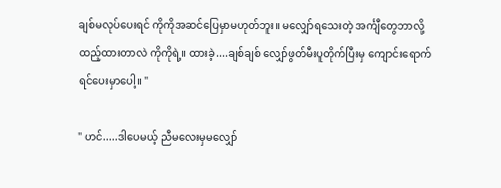ချစ်မလုပ်ပေးရင် ကိုကိုအဆင်ပြေမှာမဟုတ်ဘူး။ မလျှော်ရသေးတဲ့ အင်္ကျီတွေဘာလို့ထည့်ထားတာလဲ ကိုကိုရဲ့။ ထားခဲ့....ချစ်ချစ် လျှော်ဖွတ်မီးပူတိုက်ပြီးမှ ကျောင်းရောက်ရင်ပေးမှာပေါ့။ "

" ဟင်.....ဒါပေမယ့် ညီမလေးမှမလျှော်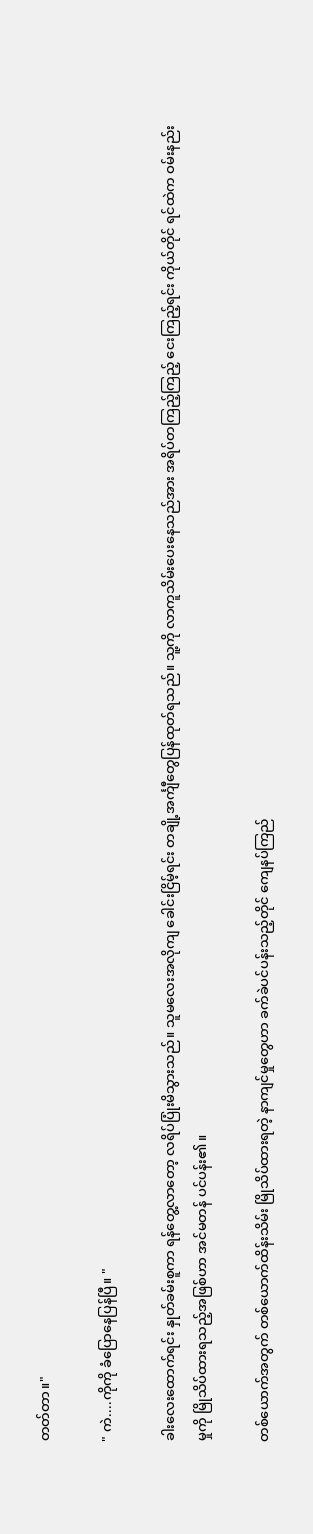တတ်တာ။"

" ကဲ....ကိုကို ခံပြောနေပြန်ပြီ။ "

ခါးလေးထောက်ရင်း နှုတ်ခမ်းစူကာ ရန်တွေ့လာတော့ လရိပ်ပြုံးမိသွားသည်။ သူမလေးအလိုကျ ခေါင်းငြိမ့်ရင်း တချို့အင်္ကျီတွေပြန်ထုတ်ရသည်။ သူ့ကို လာကူသိမ်းပေးနေသည်အား အရိပ်တကြည့်ကြည့် ငေးကြည့်ရင်း ကိုယ်တိုင် ရင်ထဲက ဝမ်းနည်းမှုကို မြိုသိပ်ထားရသည့်အဖြစ်ဟာ အင်မတန် ပင်ပန်း၏။

တစ်ယောက်အတွက် တစ်ယောက်ထိန်းသိမ်း မြိုသိပ်ထားရတဲ့ နာကျင်မှုတွေဟာ ခက်ခဲပင်ပန်းသည့်တိုင် ကျေနပ်ကြည်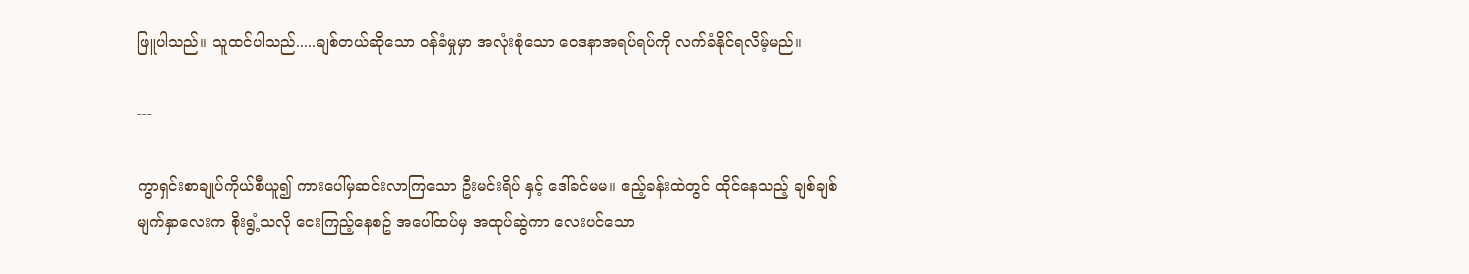ဖြူပါသည်။ သူထင်ပါသည်.....ချစ်တယ်ဆိုသော ဝန်ခံမှုမှာ အလုံးစုံသော ဝေဒနာအရပ်ရပ်ကို လက်ခံနိုင်ရလိမ့်မည်။

---

ကွာရှင်းစာချုပ်ကိုယ်စီယူ၍ ကားပေါ်မှဆင်းလာကြသော ဦးမင်းရိပ် နှင့် ဒေါ်ခင်မမ။ ဧည့်ခန်းထဲတွင် ထိုင်နေသည့် ချစ်ချစ်မျက်နှာလေးက စိုးရွံ့သလို ငေးကြည့်နေစဥ် အပေါ်ထပ်မှ အထုပ်ဆွဲကာ လေးပင်သော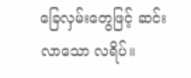ခြေလှမ်းတွေဖြင့် ဆင်းလာသော လရိပ်။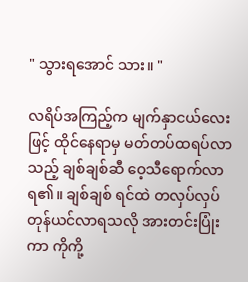" သွားရအောင် သား။ "

လရိပ်အကြည့်က မျက်နှာငယ်လေးဖြင့် ထိုင်နေရာမှ မတ်တပ်ထရပ်လာသည့် ချစ်ချစ်ဆီ ဝေ့သီရောက်လာရ၏။ ချစ်ချစ် ရင်ထဲ တလှပ်လှပ် တုန်ယင်လာရသလို အားတင်းပြုံးကာ ကိုကို့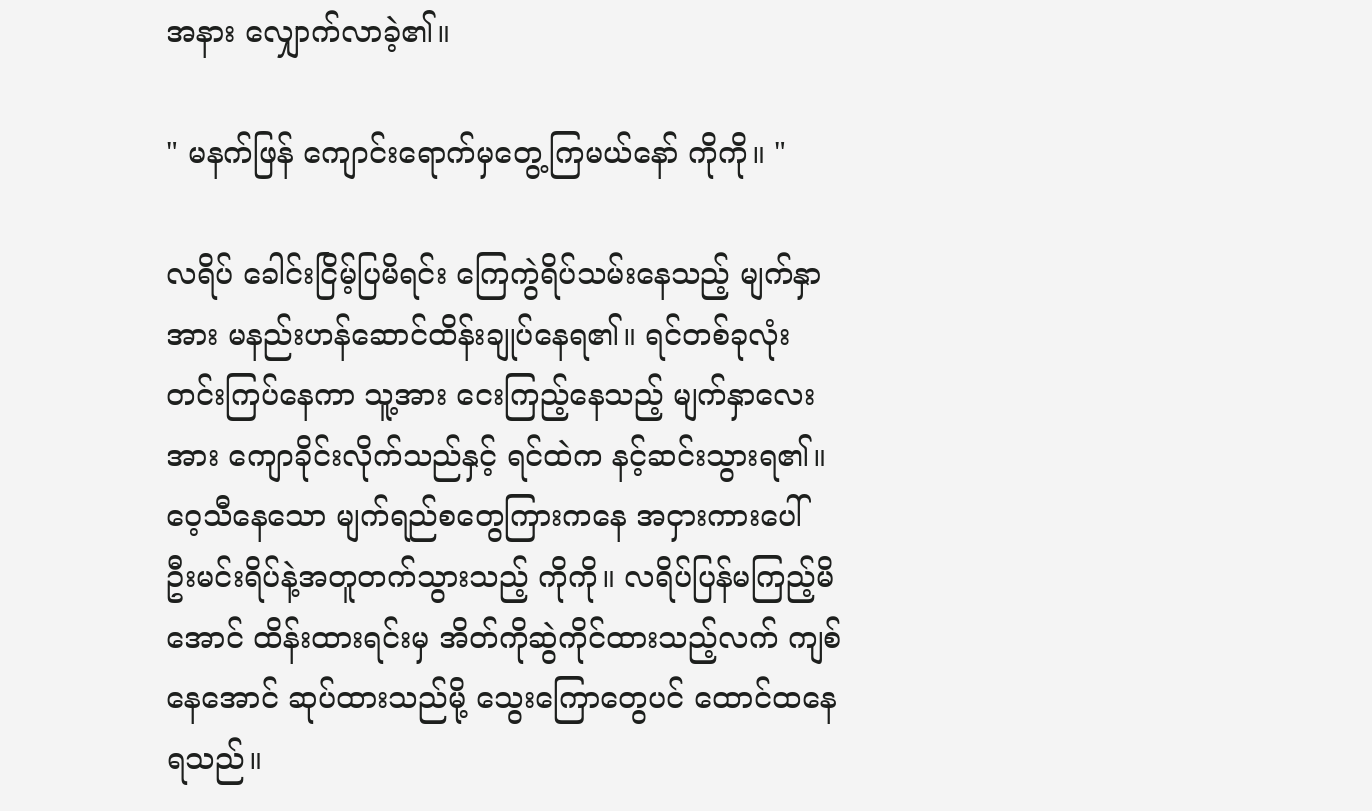အနား လျှောက်လာခဲ့၏။

" မနက်ဖြန် ကျောင်းရောက်မှတွေ့ကြမယ်နော် ကိုကို။ "

လရိပ် ခေါင်းငြိမ့်ပြမိရင်း ကြေကွဲရိပ်သမ်းနေသည့် မျက်နှာအား မနည်းဟန်ဆောင်ထိန်းချုပ်နေရ၏။ ရင်တစ်ခုလုံး တင်းကြပ်နေကာ သူ့အား ငေးကြည့်နေသည့် မျက်နှာလေးအား ကျောခိုင်းလိုက်သည်နှင့် ရင်ထဲက နင့်ဆင်းသွားရ၏။ ဝေ့သီနေသော မျက်ရည်စတွေကြားကနေ အငှားကားပေါ်  ဦးမင်းရိပ်နဲ့အတူတက်သွားသည့် ကိုကို။ လရိပ်ပြန်မကြည့်မိအောင် ထိန်းထားရင်းမှ အိတ်ကိုဆွဲကိုင်ထားသည့်လက် ကျစ်နေအောင် ဆုပ်ထားသည်မို့ သွေးကြောတွေပင် ထောင်ထနေရသည်။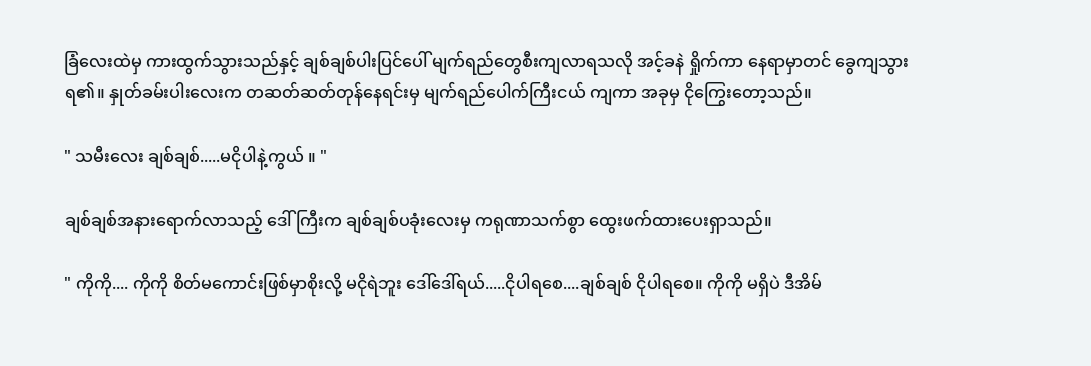ခြံလေးထဲမှ ကားထွက်သွားသည်နှင့် ချစ်ချစ်ပါးပြင်ပေါ် မျက်ရည်တွေစီးကျလာရသလို အင့်ခနဲ ရှိုက်ကာ နေရာမှာတင် ခွေကျသွားရ၏။ နှုတ်ခမ်းပါးလေးက တဆတ်ဆတ်တုန်နေရင်းမှ မျက်ရည်ပေါက်ကြီးငယ် ကျကာ အခုမှ ငိုကြွေးတော့သည်။

" သမီးလေး ချစ်ချစ်.....မငိုပါနဲ့ကွယ် ။ "

ချစ်ချစ်အနားရောက်လာသည့် ဒေါ်ကြီးက ချစ်ချစ်ပခုံးလေးမှ ကရုဏာသက်စွာ ထွေးဖက်ထားပေးရှာသည်။

" ကိုကို.... ကိုကို စိတ်မကောင်းဖြစ်မှာစိုးလို့ မငိုရဲဘူး ဒေါ်ဒေါ်ရယ်.....ငိုပါရစေ....ချစ်ချစ် ငိုပါရစေ။ ကိုကို မရှိပဲ ဒီအိမ်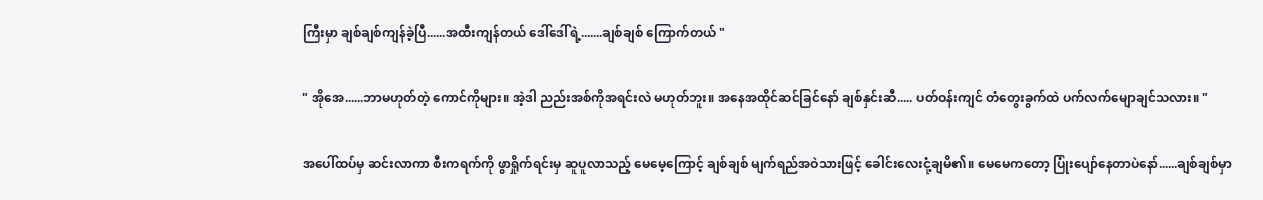ကြီးမှာ ချစ်ချစ်ကျန်ခဲ့ပြီ......အထီးကျန်တယ် ဒေါ်ဒေါ်ရဲ့.......ချစ်ချစ် ကြောက်တယ် "

" အိုအေ......ဘာမဟုတ်တဲ့ ကောင်ကိုများ။ အဲ့ဒါ ညည်းအစ်ကိုအရင်းလဲ မဟုတ်ဘူး။ အနေအထိုင်ဆင်ခြင်နော် ချစ်နှင်းဆီ..... ပတ်ဝန်းကျင် တံတွေးခွက်ထဲ ပက်လက်မျောချင်သလား။ "

အပေါ်ထပ်မှ ဆင်းလာကာ စီးကရက်ကို ဖွာရှိုက်ရင်းမှ ဆူပူလာသည့် မေမေ့ကြောင့် ချစ်ချစ် မျက်ရည်အဝဲသားဖြင့် ခေါင်းလေးငုံ့ချမိ၏။ မေမေကတော့ ပြုံးပျော်နေတာပဲနော်......ချစ်ချစ်မှာ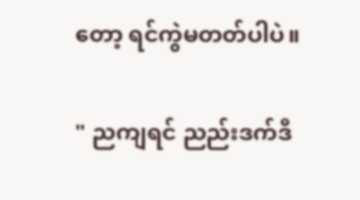တော့ ရင်ကွဲမတတ်ပါပဲ။

" ညကျရင် ညည်းဒက်ဒီ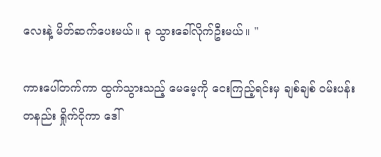လေးနဲ့ မိတ်ဆက်ပေးမယ်။ ခု သွားခေါ်လိုက်ဦးမယ်။ "

ကားပေါ်တက်ကာ ထွက်သွားသည့် မေမေ့ကို ငေးကြည့်ရင်းမှ ချစ်ချစ် ဝမ်းပန်းတနည်း ရှိုက်ငိုကာ ဒေါ်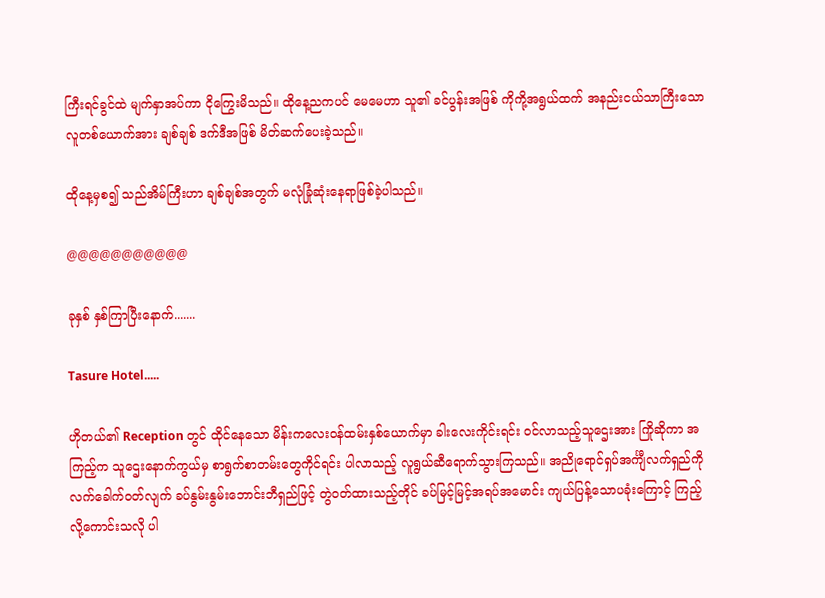ကြီးရင်ခွင်ထဲ မျက်နှာအပ်ကာ ငိုကြွေးမိသည်။ ထိုနေ့ညကပင် မေမေဟာ သူ၏ ခင်ပွန်းအဖြစ် ကိုကို့အရွယ်ထက် အနည်းငယ်သာကြီးသော လူတစ်ယောက်အား ချစ်ချစ် ဒက်ဒီအဖြစ် မိတ်ဆက်ပေးခဲ့သည်။

ထိုနေ့မှစ၍ သည်အိမ်ကြီးဟာ ချစ်ချစ်အတွက် မလုံခြုံဆုံးနေရာဖြစ်ခဲ့ပါသည်။

@@@@@@@@@@@

ခုနှစ် နှစ်ကြာပြီးနောက်.......

Tasure Hotel.....

ဟိုတယ်၏ Reception တွင် ထိုင်နေသော မိန်းကလေးဝန်ထမ်းနှစ်ယောက်မှာ ခါးလေးကိုင်းရင်း ဝင်လာသည့်သူဌေးအား ကြိုဆိုကာ အကြည့်က သူဌေးနောက်ကွယ်မှ စာရွက်စာတမ်းတွေကိုင်ရင်း ပါလာသည့် လူရွယ်ဆီရောက်သွားကြသည်။ အညိုရောင်ရှပ်အင်္ကျီလက်ရှည်ကို လက်ခေါက်ဝတ်လျက် ခပ်နွမ်းနွမ်းဘောင်းဘီရှည်ဖြင့် တွဲဝတ်ထားသည့်တိုင် ခပ်မြင့်မြင့်အရပ်အမောင်း ကျယ်ပြန့်သောပခုံးကြောင့် ကြည့်လို့ကောင်းသလို ပါ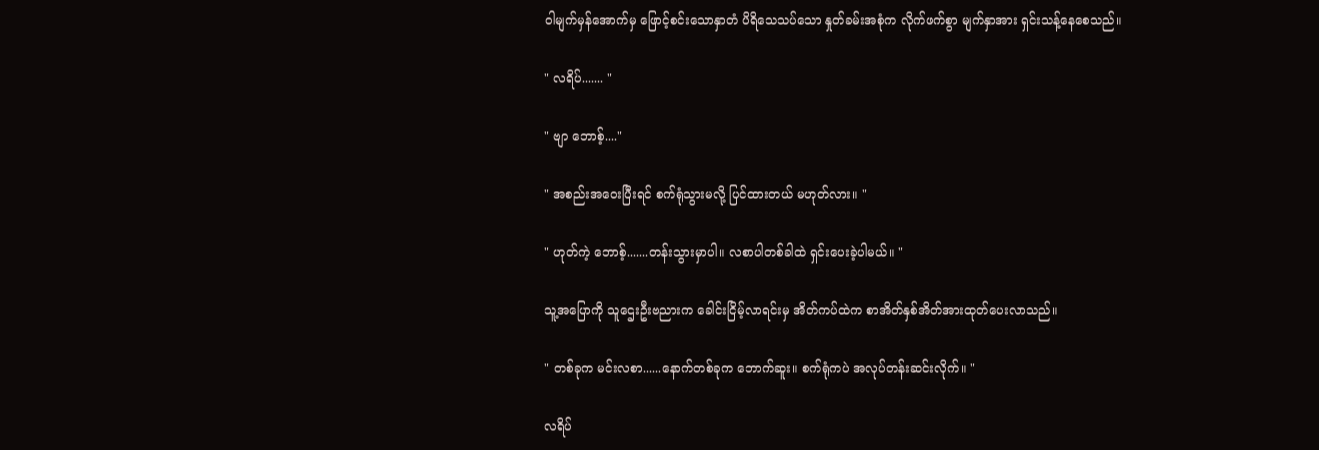ဝါမျက်မှန်အောက်မှ ဖြောင့်စင်းသောနှာတံ ပိရိသေသပ်သော နှုတ်ခမ်းအစုံက လိုက်ဖက်စွာ မျက်နှာအား ရှင်းသန့်နေစေသည်။

" လရိပ်....... "

" ဗျာ ဘောစ့်...."

" အစည်းအဝေးပြီးရင် စက်ရုံသွားမလို့ ပြင်ထားတယ် မဟုတ်လား။ "

" ဟုတ်ကဲ့ ဘောစ့်.......တန်းသွားမှာပါ။ လစာပါတစ်ခါထဲ ရှင်းပေးခဲ့ပါမယ်။ "

သူ့အပြောကို သူဌေးဦးဗညားက ခေါင်းငြိမ့်လာရင်းမှ အိတ်ကပ်ထဲက စာအိတ်နှစ်အိတ်အားထုတ်ပေးလာသည်။

" တစ်ခုက မင်းလစာ......နောက်တစ်ခုက ဘောက်ဆူး။ စက်ရုံကပဲ အလုပ်တန်းဆင်းလိုက်။ "

လရိပ်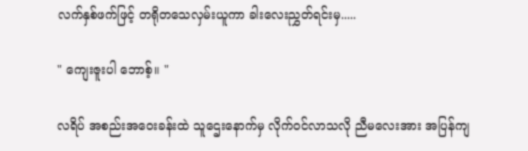လက်နှစ်ဖက်ဖြင့် တရိုတသေလှမ်းယူကာ ခါးလေးညွှတ်ရင်းမှ.....

" ကျေးဇူးပါ ဘောစ့်။ "

လရိပ် အစည်းအဝေးခန်းထဲ သူဌေးနောက်မှ လိုက်ဝင်လာသလို ညီမလေးအား အပြန်ကျ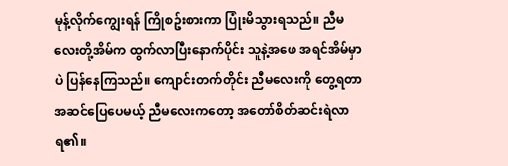မုန့်လိုက်ကျွေးရန် ကြိုစဥ်းစားကာ ပြုံးမိသွားရသည်။ ညီမလေးတို့အိမ်က ထွက်လာပြီးနောက်ပိုင်း သူနဲ့အဖေ အရင်အိမ်မှာပဲ ပြန်နေကြသည်။ ကျောင်းတက်တိုင်း ညီမလေးကို တွေ့ရတာအဆင်ပြေပေမယ့် ညီမလေးကတော့ အတော်စိတ်ဆင်းရဲလာရ၏။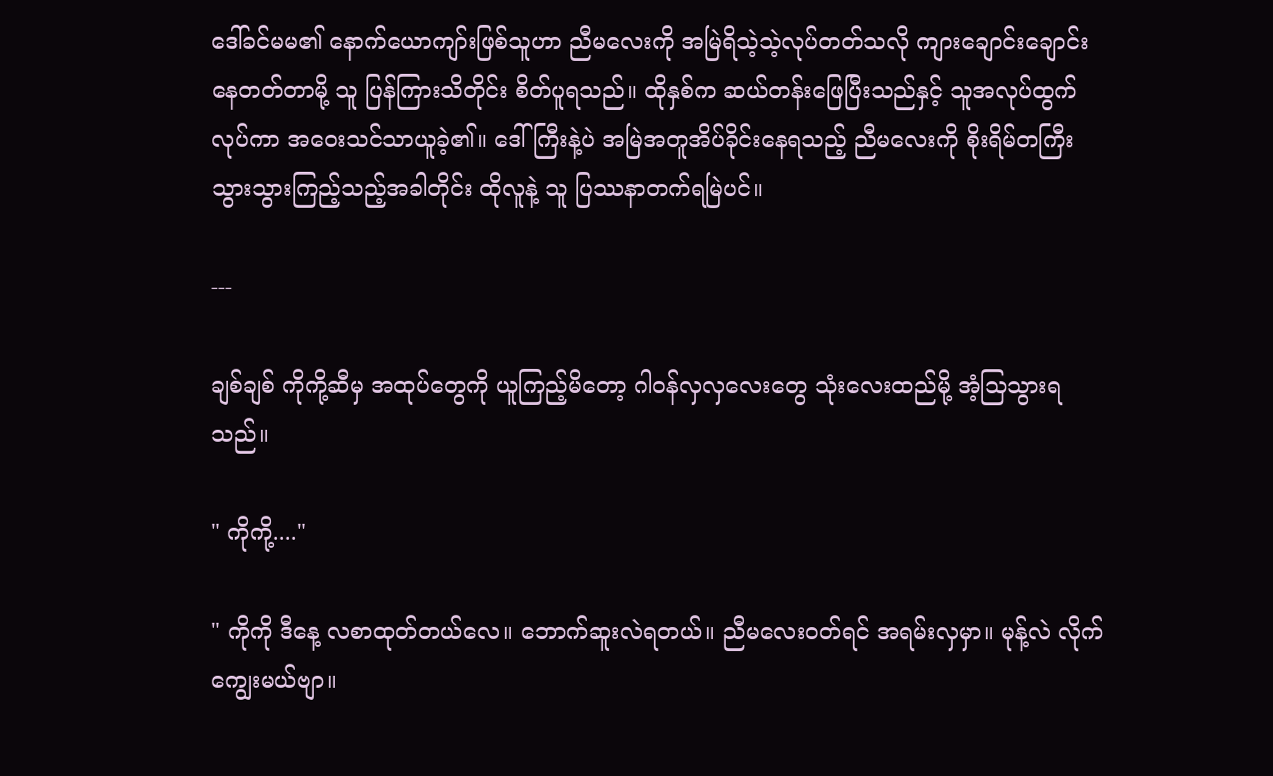ဒေါ်ခင်မမ၏ နောက်ယောကျာ်းဖြစ်သူဟာ ညီမလေးကို အမြဲရိသဲ့သဲ့လုပ်တတ်သလို ကျားချောင်းချောင်းနေတတ်တာမို့ သူ ပြန်ကြားသိတိုင်း စိတ်ပူရသည်။ ထိုနှစ်က ဆယ်တန်းဖြေပြီးသည်နှင့် သူအလုပ်ထွက်လုပ်ကာ အဝေးသင်သာယူခဲ့၏။ ဒေါ်ကြီးနဲ့ပဲ အမြဲအတူအိပ်ခိုင်းနေရသည့် ညီမလေးကို စိုးရိမ်တကြီး သွားသွားကြည့်သည့်အခါတိုင်း ထိုလူနဲ့ သူ ပြဿနာတက်ရမြဲပင်။

---

ချစ်ချစ် ကိုကို့ဆီမှ အထုပ်တွေကို ယူကြည့်မိတော့ ဂါဝန်လှလှလေးတွေ သုံးလေးထည်မို့ အံ့သြသွားရသည်။

" ကိုကို့...."

" ကိုကို ဒီနေ့ လစာထုတ်တယ်လေ။ ဘောက်ဆူးလဲရတယ်။ ညီမလေးဝတ်ရင် အရမ်းလှမှာ။ မုန့်လဲ လိုက်ကျွေးမယ်ဗျာ။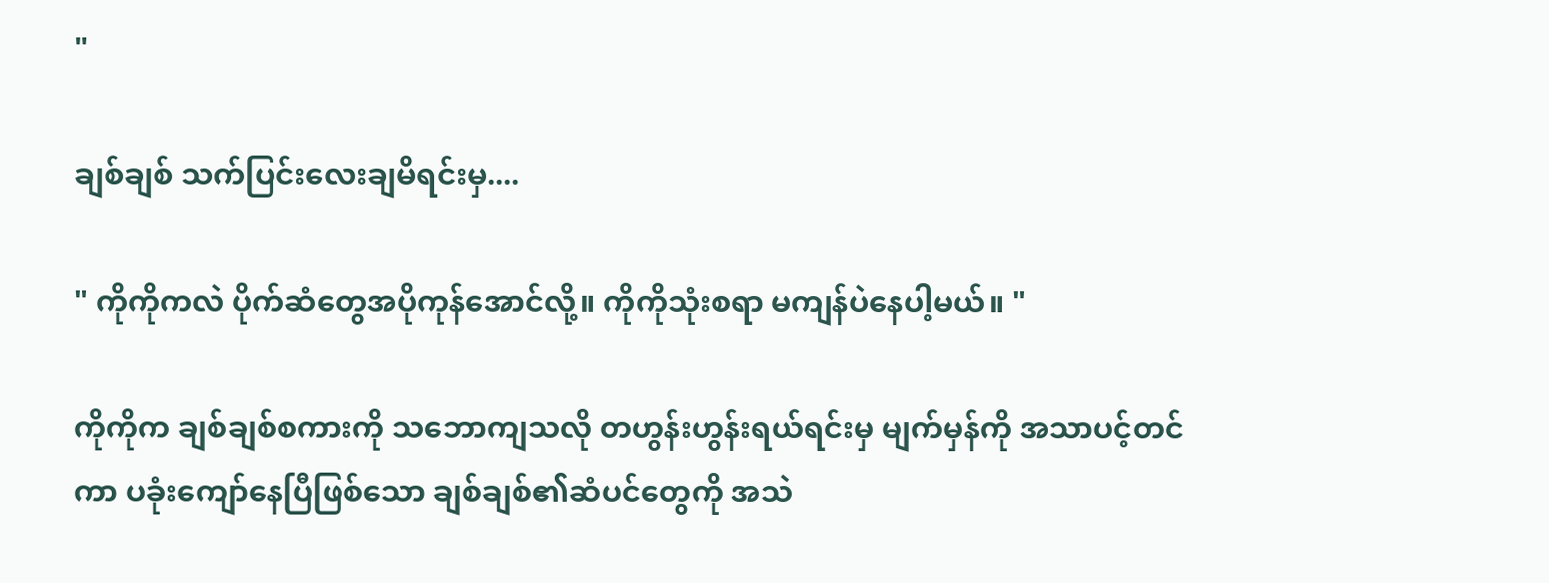"

ချစ်ချစ် သက်ပြင်းလေးချမိရင်းမှ....

" ကိုကိုကလဲ ပိုက်ဆံတွေအပိုကုန်အောင်လို့။ ကိုကိုသုံးစရာ မကျန်ပဲနေပါ့မယ်။ "

ကိုကိုက ချစ်ချစ်စကားကို သဘောကျသလို တဟွန်းဟွန်းရယ်ရင်းမှ မျက်မှန်ကို အသာပင့်တင်ကာ ပခုံးကျော်နေပြီဖြစ်သော ချစ်ချစ်၏ဆံပင်တွေကို အသဲ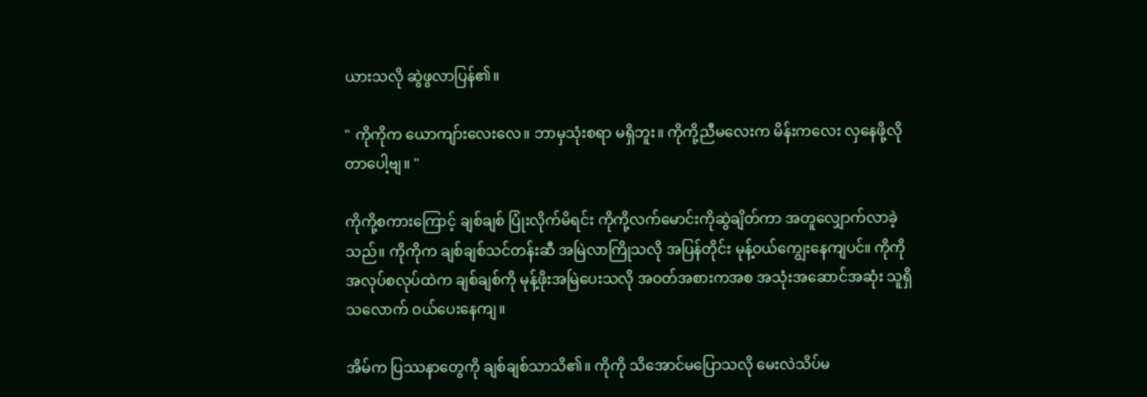ယားသလို ဆွဲဖွလာပြန်၏။

" ကိုကိုက ယောကျာ်းလေးလေ။ ဘာမှသုံးစရာ မရှိဘူး။ ကိုကို့ညီမလေးက မိန်းကလေး လှနေဖို့လိုတာပေါ့ဗျ။ "

ကိုကို့စကားကြောင့် ချစ်ချစ် ပြုံးလိုက်မိရင်း ကိုကို့လက်မောင်းကိုဆွဲချိတ်ကာ အတူလျှောက်လာခဲ့သည်။ ကိုကိုက ချစ်ချစ်သင်တန်းဆီ အမြဲလာကြိုသလို အပြန်တိုင်း မုန့်ဝယ်ကျွေးနေကျပင်။ ကိုကို အလုပ်စလုပ်ထဲက ချစ်ချစ်ကို မုန့်ဖိုးအမြဲပေးသလို အဝတ်အစားကအစ အသုံးအဆောင်အဆုံး သူရှိသလောက် ဝယ်ပေးနေကျ။

အိမ်က ပြဿနာတွေကို ချစ်ချစ်သာသိ၏။ ကိုကို သိအောင်မပြောသလို မေးလဲသိပ်မ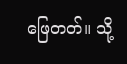ဖြေတတ်။ သို့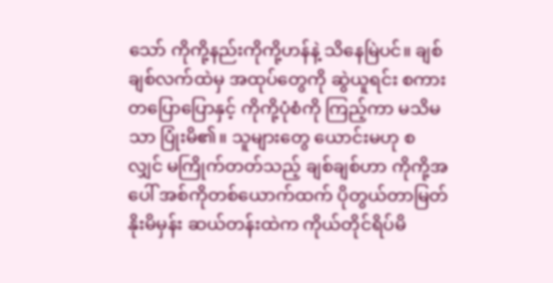သော် ကိုကို့နည်းကိုကို့ဟန်နဲ့ သိနေမြဲပင်။ ချစ်ချစ်လက်ထဲမှ အထုပ်တွေကို ဆွဲယူရင်း စကားတပြောပြောနှင့် ကိုကို့ပုံစံကို ကြည့်ကာ မသိမသာ ပြုံးမိ၏။ သူများတွေ ယောင်းမဟု စလျှင် မကြိုက်တတ်သည့် ချစ်ချစ်ဟာ ကိုကို့အပေါ် အစ်ကိုတစ်ယောက်ထက် ပိုတွယ်တာမြတ်နိုးမိမှန်း ဆယ်တန်းထဲက ကိုယ်တိုင်ရိပ်မိ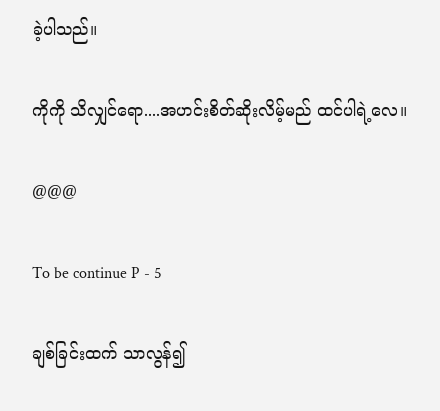ခဲ့ပါသည်။

ကိုကို သိလျှင်ရော....အဟင်းစိတ်ဆိုးလိမ့်မည် ထင်ပါရဲ့လေ။

@@@

To be continue P - 5

ချစ်ခြင်းထက် သာလွန်၍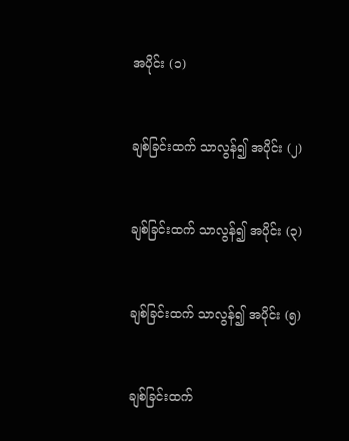အပိုင်း (၁)


ချစ်ခြင်းထက် သာလွန်၍ အပိုင်း (၂)


ချစ်ခြင်းထက် သာလွန်၍ အပိုင်း (၃)


ချစ်ခြင်းထက် သာလွန်၍ အပိုင်း (၅)


ချစ်ခြင်းထက်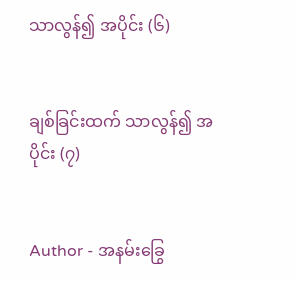သာလွန်၍ အပိုင်း (၆)


ချစ်ခြင်းထက် သာလွန်၍ အပိုင်း (၇)


Author - အနမ်းခြွေ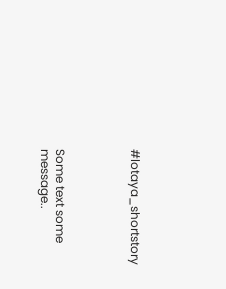#lotaya_shortstory




Some text some message..